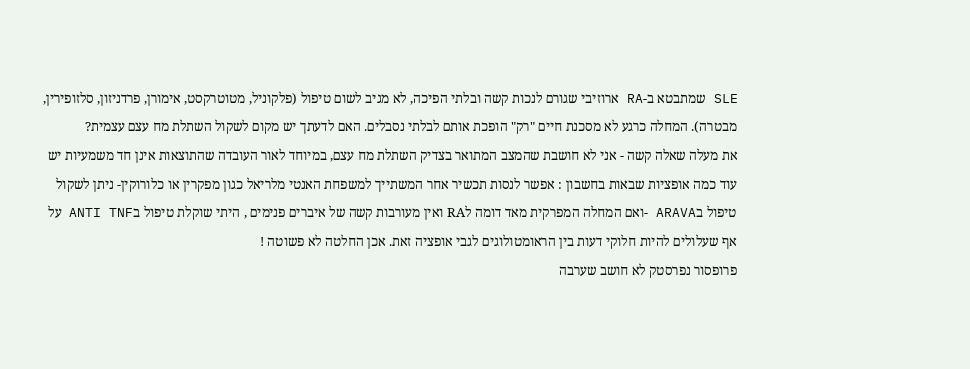SLE שמתבטא ב-RA ארוזיבי שגורם לנכות קשה ובלתי הפיכה, לא מגיב לשום טיפול (פלקוניל, מטוטרקסט, אימורן, פרדניזון, סלזופירין, מבטרה). המחלה כרגע לא מסכנת חיים "רק" הופכת אותם לבלתי נסבלים. האם לדעתך יש מקום לשקול השתלת מח עצם עצמית?
את מעלה שאלה קשה - אני לא חושבת שהמצב המתואר בצדיק השתלת מח עצם, במיוחד לאור העובדה שהתוצאות אינן חד משמעיות יש עוד כמה אופציות שבאות בחשבון : אפשר לנסות תכשיר אחר המשתייך למשפחת האנטי מלריאל כגון מפקרין או כלורוקין- ניתן לשקול טיפול בARAVA -ואם המחלה המפרקית מאד דומה לRA ואין מעורבות קשה של איברים פנימים , היתי שוקלת טיפול בANTI TNF על אף שעלולים להיות חלוקי דעות בין הראומטולוגים לגבי אופציה זאת. אכן החלטה לא פשוטה !
פרופסור נפרסטק לא חושב שערבה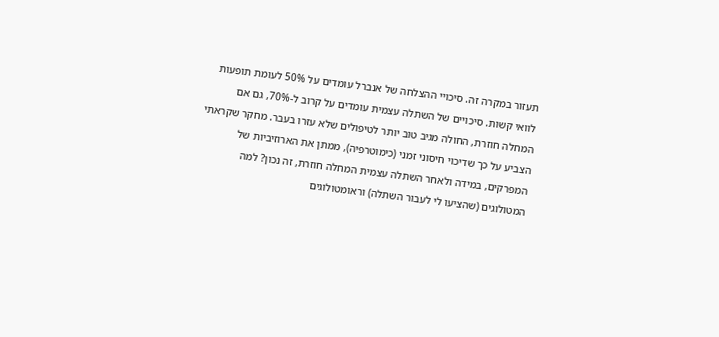תעזור במקרה זה. סיכויי ההצלחה של אנברל עומדים על 50% לעומת תופעות לוואי קשות. סיכויים של השתלה עצמית עומדים על קרוב ל-70%, גם אם המחלה חוזרת, החולה מגיב טוב יותר לטיפולים שלא עזרו בעבר. מחקר שקראתי הצביע על כך שדיכוי חיסוני זמני (כימוטרפיה), ממתן את הארוזיביות של המפרקים, במידה ולאחר השתלה עצמית המחלה חוזרת, זה נכון? למה המטולוגים (שהציעו לי לעבור השתלה) וראומטולוגים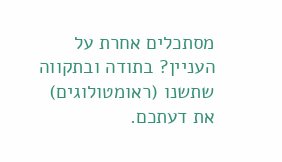מסתכלים אחרת על העניין? בתודה ובתקווה שתשנו (ראומטולוגים) את דעתכם.